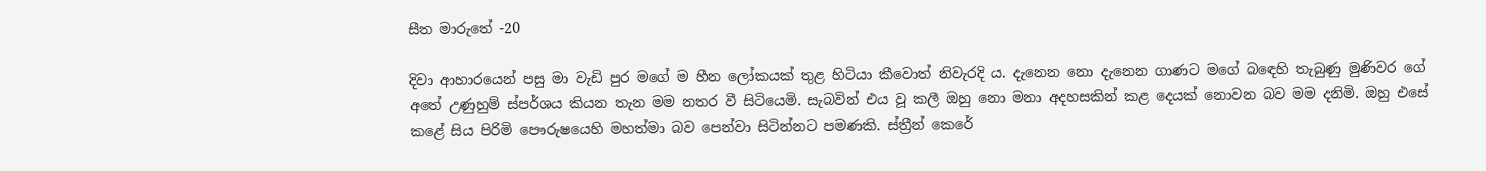සීත මාරුතේ -20

දිවා ආහාරයෙන් පසු මා වැඩි පුර මගේ ම හීන ලෝකයක් තුළ හිටියා කීවොත් නිවැරදි ය. දැනෙන නො දැනෙන ගාණට මගේ බඳෙහි තැබුණු මුණිවර ගේ අතේ උණුහුම් ස්පර්ශය කියන තැන මම නතර වී සිටියෙමි. සැබවින් එය වූ කලී ඔහු නො මනා අදහසකින් කළ දෙයක් නොවන බව මම දනිමි. ඔහු එසේ කළේ සිය පිරිමි පෞරුෂයෙහි මහත්මා බව පෙන්වා සිටින්නට පමණකි. ස්ත්‍රීන් කෙරේ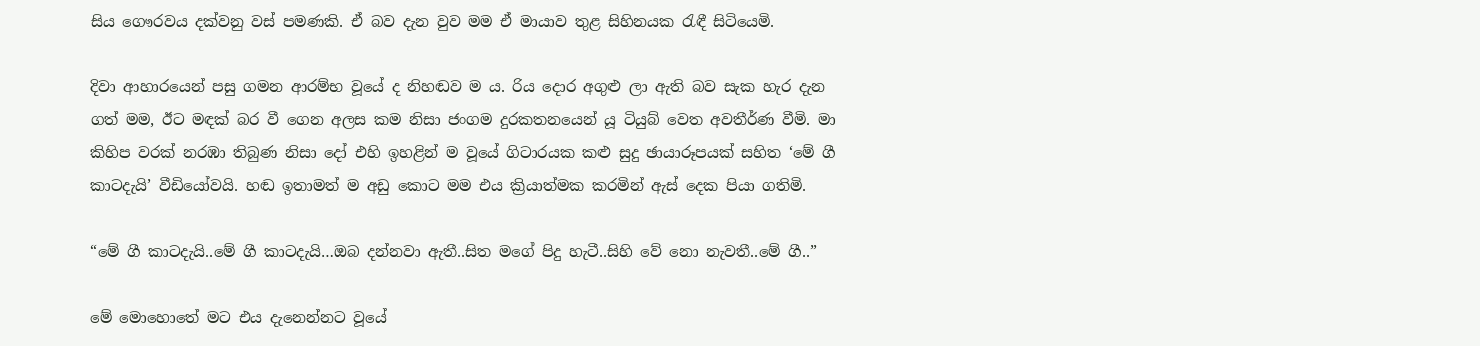සිය ගෞරවය දක්වනු වස් පමණකි. ඒ බව දැන වුව මම ඒ මායාව තුළ සිහිනයක රැඳී සිටියෙමි.

දිවා ආහාරයෙන් පසු ගමන ආරම්භ වූයේ ද නිහඬව ම ය. රිය දොර අගුළු ලා ඇති බව සැක හැර දැන ගත් මම, ඊට මඳක් බර වී ගෙන අලස කම නිසා ජංගම දුරකතනයෙන් යූ ටියුබ් වෙත අවතීර්ණ වීමි. මා කිහිප වරක් නරඹා තිබුණ නිසා දෝ එහි ඉහළින් ම වූයේ ගිටාරයක කළු සුදු ඡායාරූපයක් සහිත ‘මේ ගී කාටදැයි’ වීඩියෝවයි. හඬ ඉතාමත් ම අඩු කොට මම එය ක්‍රියාත්මක කරමින් ඇස් දෙක පියා ගතිමි.

“මේ ගී කාටදැයි..මේ ගී කාටදැයි…ඔබ දන්නවා ඇතී..සිත මගේ පිදු හැටී..සිහි වේ නො නැවතී..මේ ගී..”

මේ මොහොතේ මට එය දැනෙන්නට වූයේ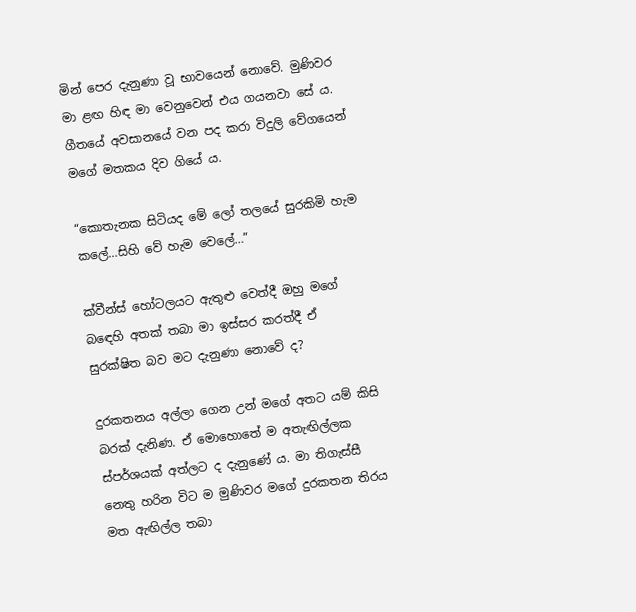මින් පෙර දැනුණා වූ භාවයෙන් නොවේ. මුණිවර මා ළඟ හිඳ මා වෙනුවෙන් එය ගයනවා සේ ය. ගීතයේ අවසානයේ වන පද කරා විදුලි වේගයෙන් මගේ මතකය දිව ගියේ ය.

“කොතැනක සිටියද මේ ලෝ තලයේ සුරකිමි හැම කලේ…සිහි වේ හැම වෙලේ…”

ක්වීන්ස් හෝටලයට ඇතුළු වෙත්දී ඔහු මගේ බඳෙහි අතක් තබා මා ඉස්සර කරත්දී ඒ සුරක්ෂිත බව මට දැනුණා නොවේ ද?

දුරකතනය අල්ලා ගෙන උන් මගේ අතට යම් කිසි බරක් දැනිණ. ඒ මොහොතේ ම අතැඟිල්ලක ස්පර්ශයක් අත්ලට ද දැනුණේ ය. මා තිගැස්සී නෙතු හරින විට ම මුණිවර මගේ දුරකතන තිරය මත ඇඟිල්ල තබා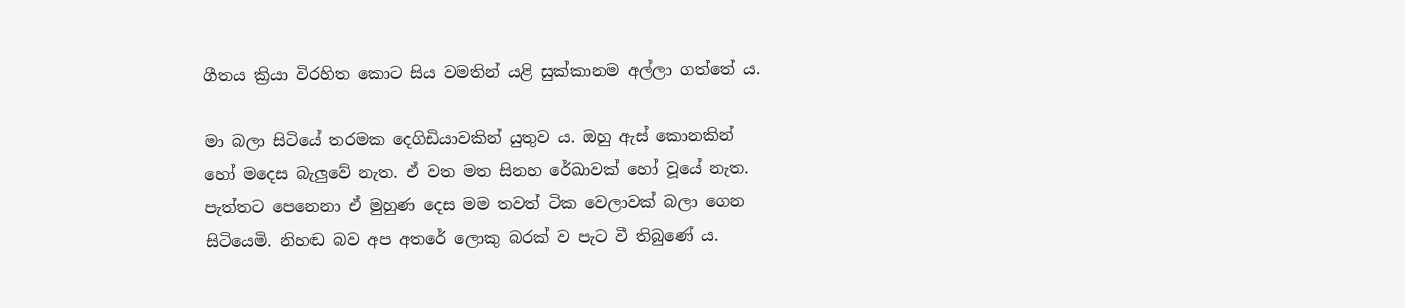ගීතය ක්‍රියා විරහිත කොට සිය වමතින් යළි සුක්කානම අල්ලා ගත්තේ ය.

මා බලා සිටියේ තරමක දෙගිඩියාවකින් යුතුව ය. ඔහු ඇස් කොනකින් හෝ මදෙස බැලුවේ නැත. ඒ වත මත සිනහ රේඛාවක් හෝ වූයේ නැත. පැත්තට පෙනෙනා ඒ මුහුණ දෙස මම තවත් ටික වෙලාවක් බලා ගෙන සිටියෙමි. නිහඬ බව අප අතරේ ලොකු බරක් ව පැට වී තිබුණේ ය.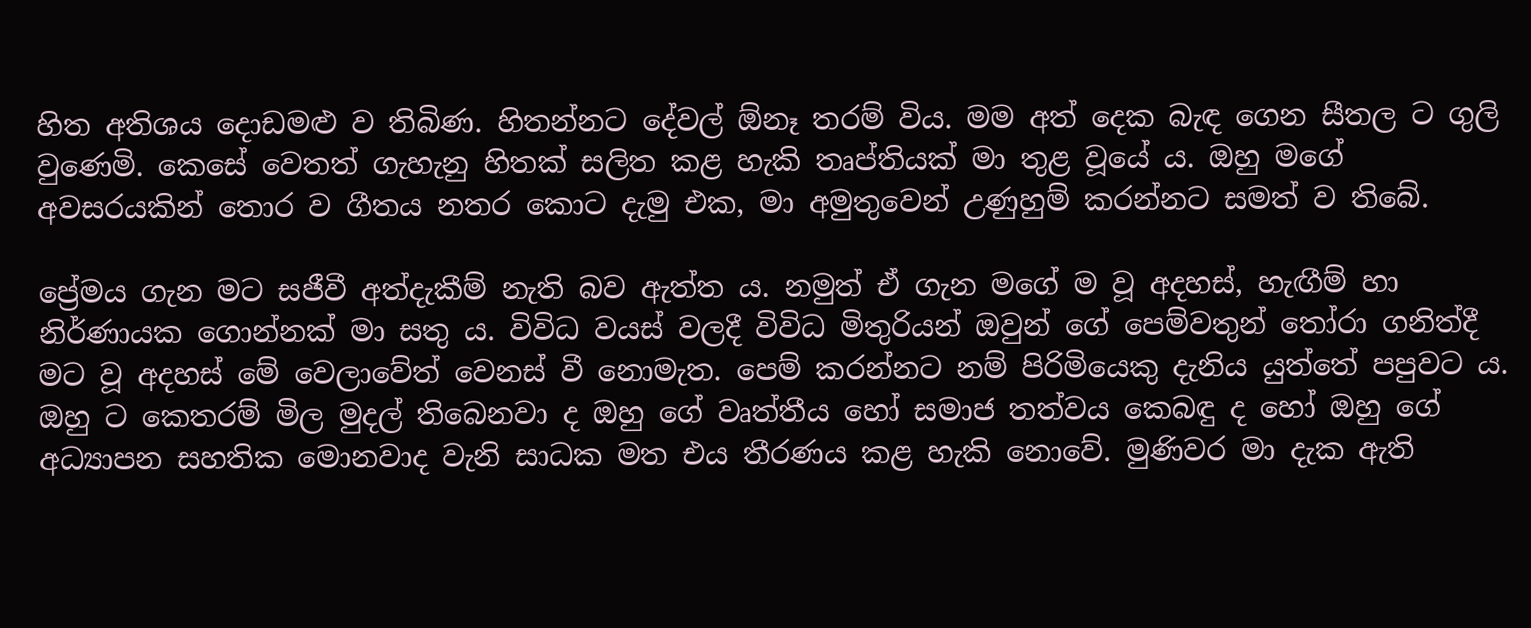හිත අතිශය දොඩමළු ව තිබිණ. හිතන්නට දේවල් ඕනෑ තරම් විය. මම අත් දෙක බැඳ ගෙන සීතල ට ගුලි වුණෙමි. කෙසේ වෙතත් ගැහැනු හිතක් සලිත කළ හැකි තෘප්තියක් මා තුළ වූයේ ය. ඔහු මගේ අවසරයකින් තොර ව ගීතය නතර කොට දැමු එක, මා අමුතුවෙන් උණුහුම් කරන්නට සමත් ව තිබේ.

ප්‍රේමය ගැන මට සජීවී අත්දැකීම් නැති බව ඇත්ත ය. නමුත් ඒ ගැන මගේ ම වූ අදහස්, හැඟීම් හා නිර්ණායක ගොන්නක් මා සතු ය. විවිධ වයස් වලදී විවිධ මිතුරියන් ඔවුන් ගේ පෙම්වතුන් තෝරා ගනිත්දී මට වූ අදහස් මේ වෙලාවේත් වෙනස් වී නොමැත. පෙම් කරන්නට නම් පිරිමියෙකු දැනිය යුත්තේ පපුවට ය. ඔහු ට කෙතරම් මිල මුදල් තිබෙනවා ද ඔහු ගේ වෘත්තීය හෝ සමාජ තත්වය කෙබඳු ද හෝ ඔහු ගේ අධ්‍යාපන සහතික මොනවාද වැනි සාධක මත එය තීරණය කළ හැකි නොවේ. මුණිවර මා දැක ඇති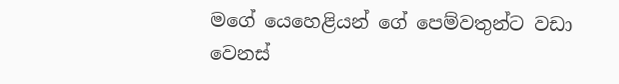මගේ යෙහෙළියන් ගේ පෙම්වතුන්ට වඩා වෙනස්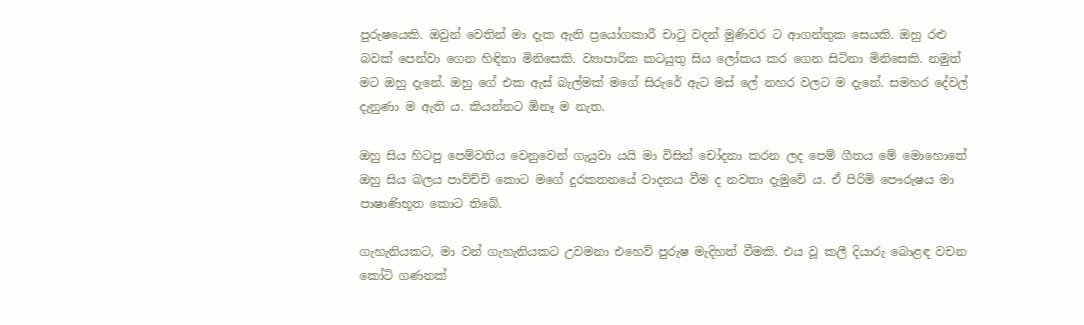පුරුෂයෙකි. ඔවුන් වෙතින් මා දැක ඇති ප්‍රයෝගකාරී චාටු වදන් මුණිවර ට ආගන්තුක සෙයකි. ඔහු රළු බවක් පෙන්වා ගෙන හිඳිනා මිනිසෙකි. ව්‍යාපාරික කටයුතු සිය ලෝකය කර ගෙන සිටිනා මිනිසෙකි. නමුත් මට ඔහු දැනේ. ඔහු ගේ එක ඇස් බැල්මක් මගේ සිරුරේ ඇට මස් ලේ නහර වලට ම දැනේ. සමහර දේවල් දැනුණා ම ඇති ය. කියන්නට ඕනෑ ම නැත.

ඔහු සිය හිටපු පෙම්වතිය වෙනුවෙන් ගැයුවා යයි මා විසින් චෝදනා කරන ලද පෙම් ගීතය මේ මොහොතේ ඔහු සිය බලය පාවිච්චි කොට මගේ දුරකතනයේ වාදනය වීම ද නවතා දැමුවේ ය. ඒ පිරිමි පෞරුෂය මා පාෂාණිභූත කොට තිබේ.

ගැහැනියකට, මා වන් ගැහැනියකට උවමනා එහෙව් පුරුෂ මැදිහත් වීමකි. එය වූ කලී දියාරු බොළඳ වචන කෝටි ගණනක්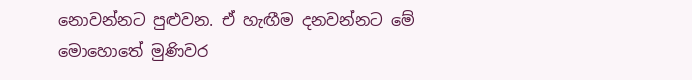නොවන්නට පුළුවන. ඒ හැඟීම දනවන්නට මේ මොහොතේ මුණිවර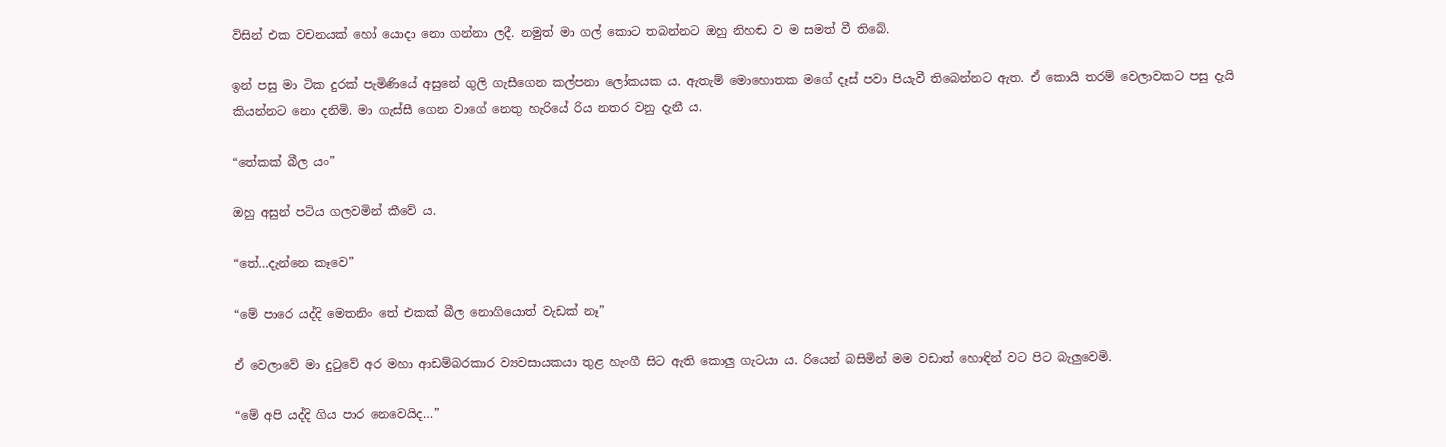විසින් එක වචනයක් හෝ යොදා නො ගන්නා ලදී. නමුත් මා ගල් කොට තබන්නට ඔහු නිහඬ ව ම සමත් වී තිබේ.

ඉන් පසු මා ටික දුරක් පැමිණියේ අසුනේ ගුලි ගැසීගෙන කල්පනා ලෝකයක ය. ඇතැම් මොහොතක මගේ දෑස් පවා පියැවී තිබෙන්නට ඇත. ඒ කොයි තරම් වෙලාවකට පසු දැයි කියන්නට නො දනිමි. මා ගැස්සී ගෙන වාගේ නෙතු හැරියේ රිය නතර වනු දැනී ය.

“තේකක් බීල යං”

ඔහු අසුන් පටිය ගලවමින් කීවේ ය.

“තේ…දැන්නෙ කෑවෙ”

“මේ පාරෙ යද්දි මෙතනිං තේ එකක් බීල නොගියොත් වැඩක් නෑ”

ඒ වෙලාවේ මා දුටුවේ අර මහා ආඩම්බරකාර ව්‍යවසායකයා තුළ හැංගී සිට ඇති කොලු ගැටයා ය. රියෙන් බසිමින් මම වඩාත් හොඳින් වට පිට බැලුවෙමි.

“මේ අපි යද්දි ගිය පාර නෙවෙයිද…”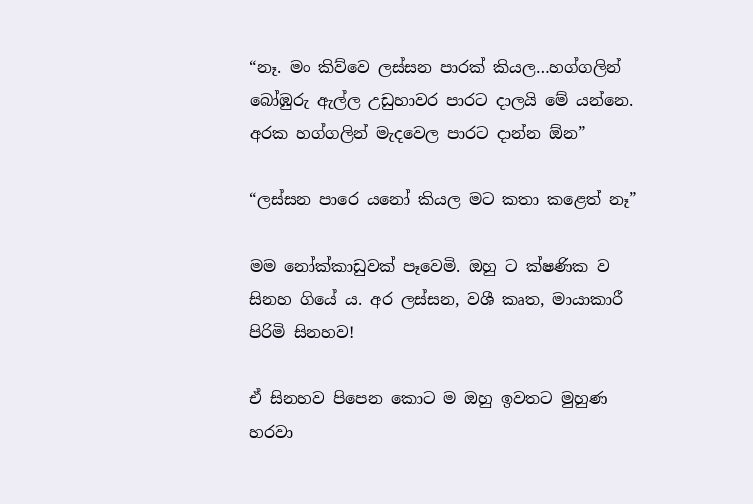“නෑ. මං කිව්වෙ ලස්සන පාරක් කියල…හග්ගලින් බෝඹුරු ඇල්ල උඩුහාවර පාරට දාලයි මේ යන්නෙ. අරක හග්ගලින් මැදවෙල පාරට දාන්න ඕන”

“ලස්සන පාරෙ යනෝ කියල මට කතා කළෙත් නෑ”

මම නෝක්කාඩුවක් පෑවෙමි. ඔහු ට ක්ෂණික ව සිනහ ගියේ ය. අර ලස්සන, වශී කෘත, මායාකාරී පිරිමි සිනහව!

ඒ සිනහව පිපෙන කොට ම ඔහු ඉවතට මුහුණ හරවා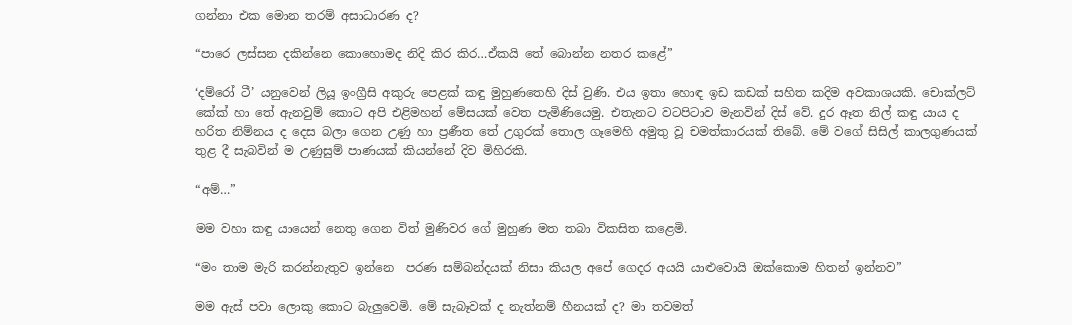ගන්නා එක මොන තරම් අසාධාරණ ද?

“පාරෙ ලස්සන දකින්නෙ කොහොමද නිදි කිර කිර…ඒකයි තේ බොන්න නතර කළේ”

‘දම්රෝ ටී’ යනුවෙන් ලියූ ඉංග්‍රීසි අකුරු පෙළක් කඳු මුහුණතෙහි දිස් වුණි. එය ඉතා හොඳ ඉඩ කඩක් සහිත කදිම අවකාශයකි. චොක්ලට් කේක් හා තේ ඇනවුම් කොට අපි එළිමහන් මේසයක් වෙත පැමිණියෙමු. එතැනට වටපිටාව මැනවින් දිස් වේ. දුර ඈත නිල් කඳු යාය ද හරිත නිම්නය ද දෙස බලා ගෙන උණු හා ප්‍රණීත තේ උගුරක් තොල ගෑමෙහි අමුතු වූ චමත්කාරයක් තිබේ. මේ වගේ සිසිල් කාලගුණයක් තුළ දී සැබවින් ම උණුසුම් පාණයක් කියන්නේ දිව මිහිරකි.

“අම්…”

මම වහා කඳු යායෙන් නෙතු ගෙන විත් මුණිවර ගේ මුහුණ මත තබා විකසිත කළෙමි.

“මං තාම මැරි කරන්නැතුව ඉන්නෙ  පරණ සම්බන්දයක් නිසා කියල අපේ ගෙදර අයයි යාළුවොයි ඔක්කොම හිතන් ඉන්නව”

මම ඇස් පවා ලොකු කොට බැලුවෙමි. මේ සැබෑවක් ද නැත්නම් හීනයක් ද? මා තවමත්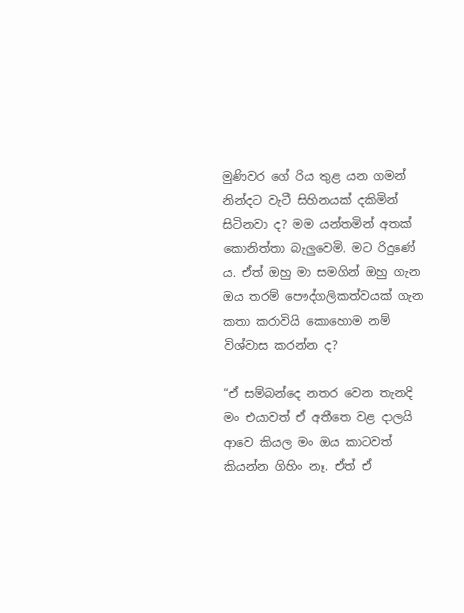මුණිවර ගේ රිය තුළ යන ගමන් නින්දට වැටී සිහිනයක් දකිමින් සිටිනවා ද? මම යන්තමින් අතක් කොනිත්තා බැලුවෙමි. මට රිදුණේ ය. ඒත් ඔහු මා සමගින් ඔහු ගැන ඔය තරම් පෞද්ගලිකත්වයක් ගැන කතා කරාවියි කොහොම නම් විශ්වාස කරන්න ද?

“ඒ සම්බන්දෙ නතර වෙන තැනදි මං එයාවත් ඒ අතීතෙ වළ දාලයි ආවෙ කියල මං ඔය කාටවත් කියන්න ගිහිං නෑ. ඒත් ඒ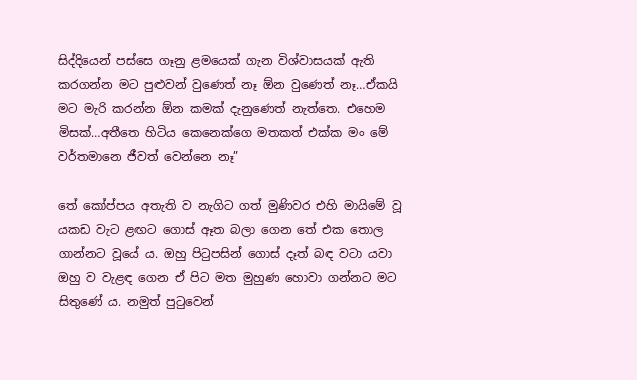සිද්දියෙන් පස්සෙ ගෑනු ළමයෙක් ගැන විශ්වාසයක් ඇති කරගන්න මට පුළුවන් වුණෙත් නෑ ඕන වුණෙත් නෑ…ඒකයි මට මැරි කරන්න ඕන කමක් දැනුණෙත් නැත්තෙ. එහෙම මිසක්…අතීතෙ හිටිය කෙනෙක්ගෙ මතකත් එක්ක මං මේ වර්තමානෙ ජීවත් වෙන්නෙ නෑ”

තේ කෝප්පය අතැති ව නැගිට ගත් මුණිවර එහි මායිමේ වූ යකඩ වැට ළඟට ගොස් ඈත බලා ගෙන තේ එක තොල ගාන්නට වූයේ ය. ඔහු පිටුපසින් ගොස් දෑත් බඳ වටා යවා ඔහු ව වැළඳ ගෙන ඒ පිට මත මුහුණ හොවා ගන්නට මට සිතුණේ ය. නමුත් පුටුවෙන්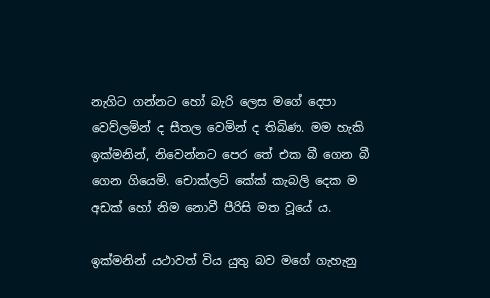නැගිට ගන්නට හෝ බැරි ලෙස මගේ දෙපා වෙව්ලමින් ද සීතල වෙමින් ද තිබිණ. මම හැකි ඉක්මනින්, නිවෙන්නට පෙර තේ එක බී ගෙන බී ගෙන ගියෙමි. චොක්ලට් කේක් කැබලි දෙක ම අඩක් හෝ නිම නොවී පීරිසි මත වූයේ ය.

ඉක්මනින් යථාවත් විය යුතු බව මගේ ගැහැනු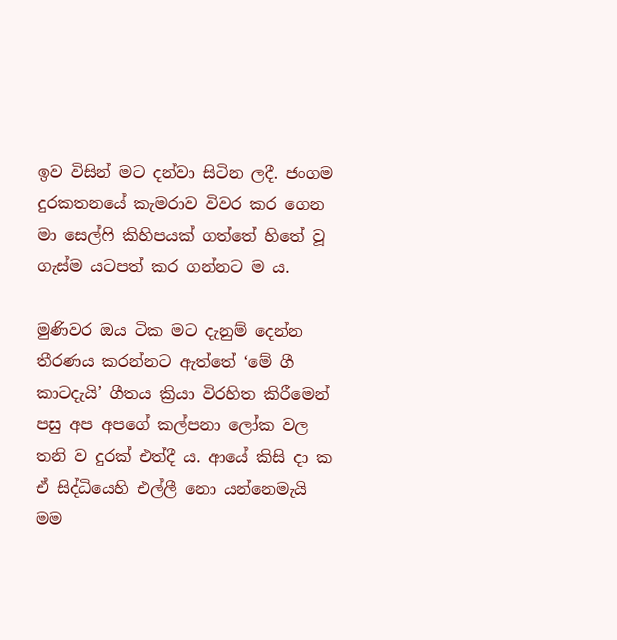ඉව විසින් මට දන්වා සිටින ලදී. ජංගම දුරකතනයේ කැමරාව විවර කර ගෙන මා සෙල්ෆි කිහිපයක් ගත්තේ හිතේ වූ ගැස්ම යටපත් කර ගන්නට ම ය.

මුණිවර ඔය ටික මට දැනුම් දෙන්න තීරණය කරන්නට ඇත්තේ ‘මේ ගී කාටදැයි’ ගීතය ක්‍රියා විරහිත කිරීමෙන් පසු අප අපගේ කල්පනා ලෝක වල තනි ව දුරක් එත්දී ය. ආයේ කිසි දා ක ඒ සිද්ධියෙහි එල්ලී නො යන්නෙමැයි මම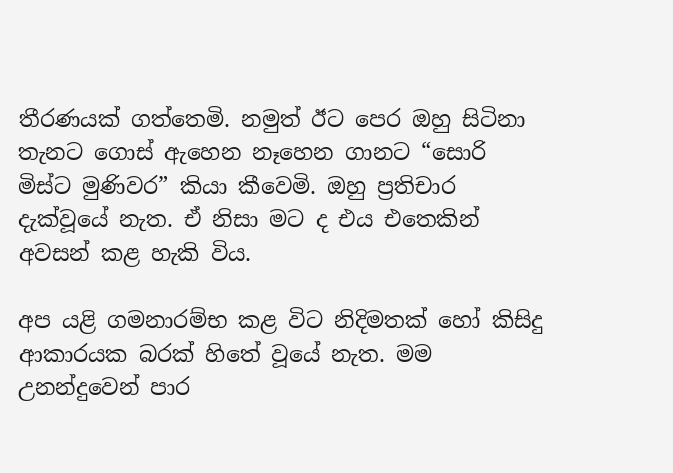තීරණයක් ගත්තෙමි. නමුත් ඊට පෙර ඔහු සිටිනා තැනට ගොස් ඇහෙන නෑහෙන ගානට “සොරි මිස්ට මුණිවර” කියා කීවෙමි. ඔහු ප්‍රතිචාර දැක්වූයේ නැත. ඒ නිසා මට ද එය එතෙකින් අවසන් කළ හැකි විය.

අප යළි ගමනාරම්භ කළ විට නිදිමතක් හෝ කිසිදු ආකාරයක බරක් හිතේ වූයේ නැත. මම උනන්දුවෙන් පාර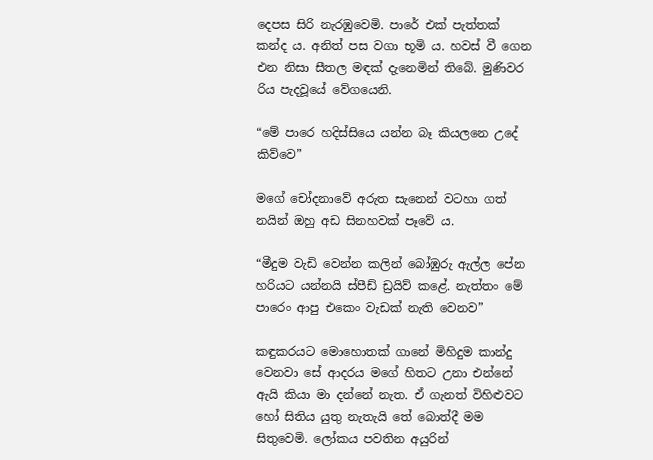දෙපස සිරි නැරඹුවෙමි. පාරේ එක් පැත්තක් කන්ද ය. අනිත් පස වගා භූමි ය. හවස් වී ගෙන එන නිසා සීතල මඳක් දැනෙමින් තිබේ. මුණිවර රිය පැදවූයේ වේගයෙනි.

“මේ පාරෙ හදිස්සියෙ යන්න බෑ කියලනෙ උදේ කිව්වෙ”

මගේ චෝදනාවේ අරුත සැනෙන් වටහා ගත් නයින් ඔහු අඩ සිනහවක් පෑවේ ය.

“මීදුම වැඩි වෙන්න කලින් බෝඹුරු ඇල්ල පේන හරියට යන්නයි ස්පීඩ් ඩ්‍රයිව් කළේ. නැත්තං මේ පාරෙං ආපු එකෙං වැඩක් නැති වෙනව”

කඳුකරයට මොහොතක් ගානේ මිහිදුම කාන්දු වෙනවා සේ ආදරය මගේ හිතට උනා එන්නේ ඇයි කියා මා දන්නේ නැත. ඒ ගැනත් විහිළුවට හෝ සිතිය යුතු නැතැයි තේ බොත්දී මම සිතුවෙමි. ලෝකය පවතින අයුරින්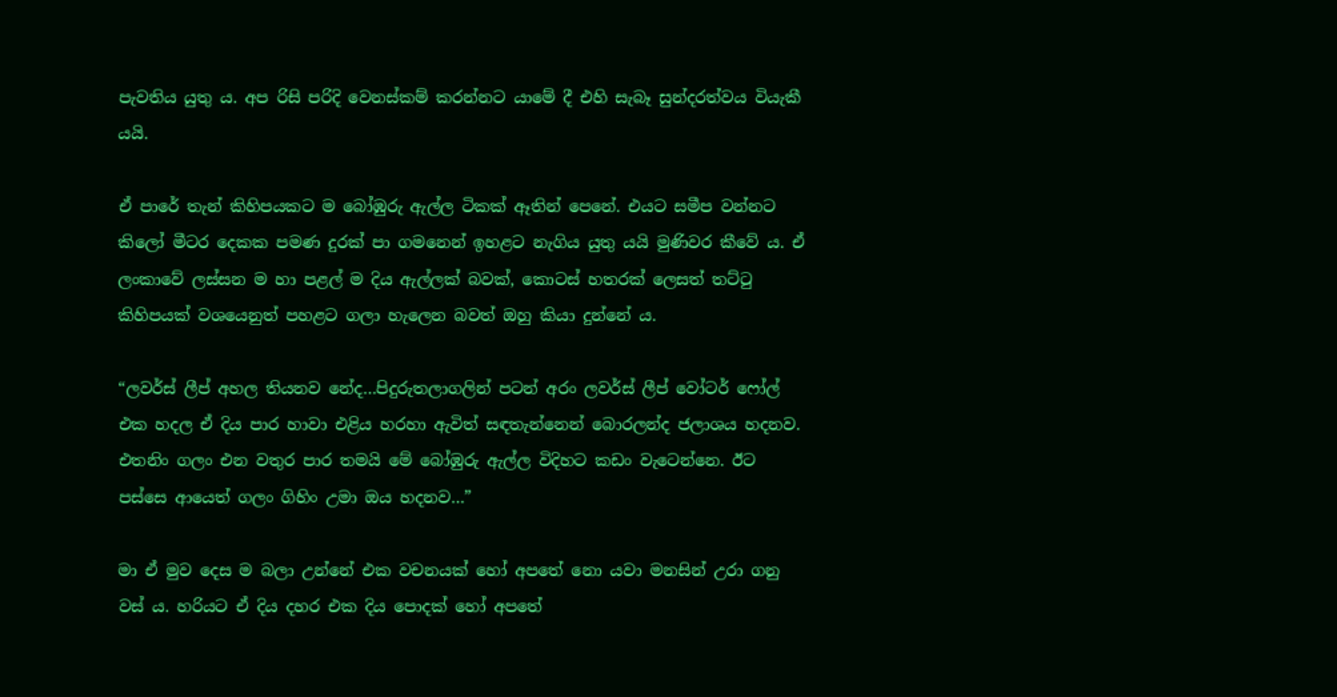පැවතිය යුතු ය. අප රිසි පරිදි වෙනස්කම් කරන්නට යාමේ දී එහි සැබෑ සුන්දරත්වය වියැකී යයි.

ඒ පාරේ තැන් කිහිපයකට ම බෝඹුරු ඇල්ල ටිකක් ඈතින් පෙනේ. එයට සමීප වන්නට කිලෝ මීටර දෙකක පමණ දුරක් පා ගමනෙන් ඉහළට නැගිය යුතු යයි මුණිවර කීවේ ය. ඒ ලංකාවේ ලස්සන ම හා පළල් ම දිය ඇල්ලක් බවක්, කොටස් හතරක් ලෙසත් තට්ටු කිහිපයක් වශයෙනුත් පහළට ගලා හැලෙන බවත් ඔහු කියා දුන්නේ ය.

“ලවර්ස් ලීප් අහල තියනව නේද…පිදුරුතලාගලින් පටන් අරං ලවර්ස් ලීප් වෝටර් ෆෝල් එක හදල ඒ දිය පාර හාවා එළිය හරහා ඇවිත් සඳතැන්නෙන් බොරලන්ද ජලාශය හදනව. එතනිං ගලං එන වතුර පාර තමයි මේ බෝඹුරු ඇල්ල විදිහට කඩං වැටෙන්නෙ. ඊට පස්සෙ ආයෙත් ගලං ගිහිං උමා ඔය හදනව…”

මා ඒ මුව දෙස ම බලා උන්නේ එක වචනයක් හෝ අපතේ නො යවා මනසින් උරා ගනු වස් ය. හරියට ඒ දිය දහර එක දිය පොදක් හෝ අපතේ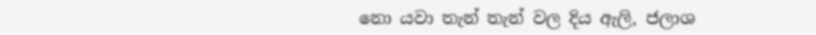නො යවා තැන් තැන් වල දිය ඇලි, ජලාශ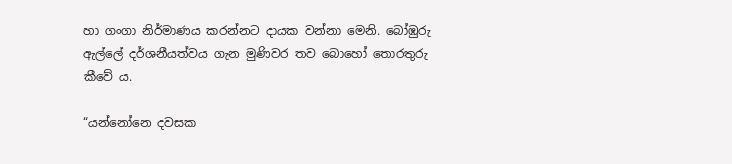හා ගංගා නිර්මාණය කරන්නට දායක වන්නා මෙනි. බෝඹුරු ඇල්ලේ දර්ශනීයත්වය ගැන මුණිවර තව බොහෝ තොරතුරු කීවේ ය.

“යන්නෝනෙ දවසක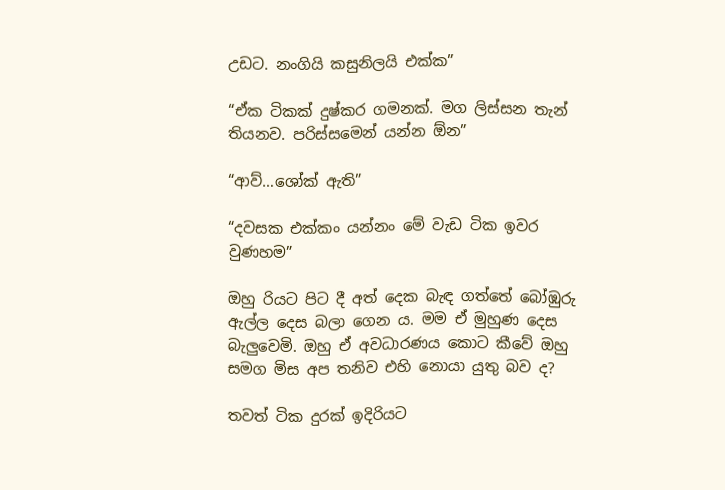උඩට. නංගියි කසුනිලයි එක්ක”

“ඒක ටිකක් දුෂ්කර ගමනක්. මග ලිස්සන තැන් තියනව. පරිස්සමෙන් යන්න ඕන”

“ආව්…ශෝක් ඇති”

“දවසක එක්කං යන්නං මේ වැඩ ටික ඉවර වුණහම”

ඔහු රියට පිට දී අත් දෙක බැඳ ගත්තේ බෝඹුරු ඇල්ල දෙස බලා ගෙන ය. මම ඒ මුහුණ දෙස බැලුවෙමි. ඔහු ඒ අවධාරණය කොට කීවේ ඔහු සමග මිස අප තනිව එහි නොයා යුතු බව ද?

තවත් ටික දුරක් ඉදිරියට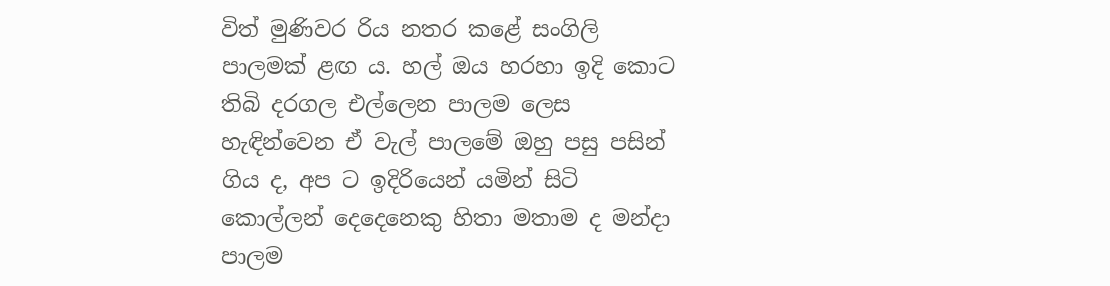විත් මුණිවර රිය නතර කළේ සංගිලි පාලමක් ළඟ ය. හල් ඔය හරහා ඉදි කොට තිබි දරගල එල්ලෙන පාලම ලෙස හැඳින්වෙන ඒ වැල් පාලමේ ඔහු පසු පසින් ගිය ද, අප ට ඉදිරියෙන් යමින් සිටි කොල්ලන් දෙදෙනෙකු හිතා මතාම ද මන්දා පාලම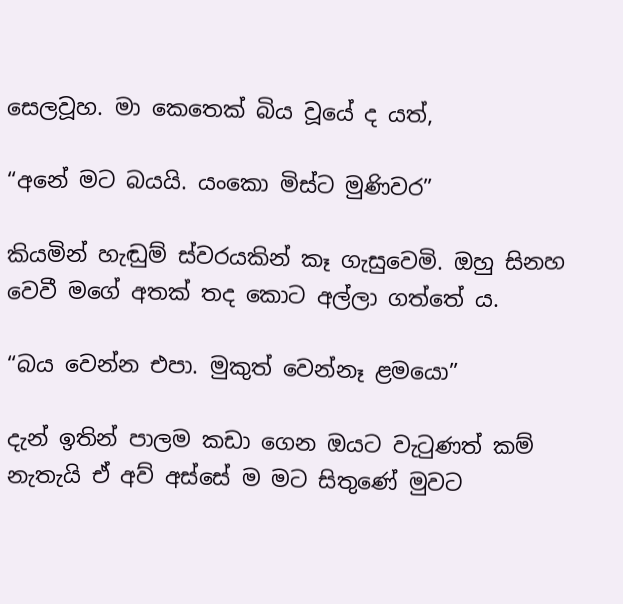සෙලවූහ. මා කෙතෙක් බිය වූයේ ද යත්,

“අනේ මට බයයි. යංකො මිස්ට මුණිවර”

කියමින් හැඬුම් ස්වරයකින් කෑ ගැසුවෙමි. ඔහු සිනහ වෙවී මගේ අතක් තද කොට අල්ලා ගත්තේ ය.

“බය වෙන්න එපා. මුකුත් වෙන්නෑ ළමයො”

දැන් ඉතින් පාලම කඩා ගෙන ඔයට වැටුණත් කම් නැතැයි ඒ අව් අස්සේ ම මට සිතුණේ මුවට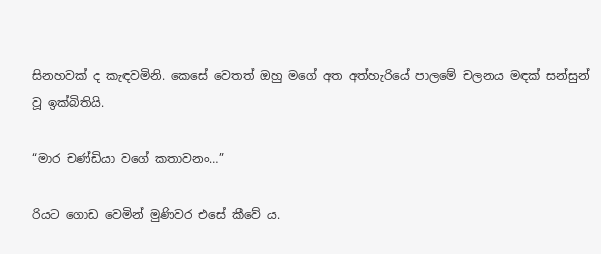සිනහවක් ද කැඳවමිනි. කෙසේ වෙතත් ඔහු මගේ අත අත්හැරියේ පාලමේ චලනය මඳක් සන්සුන් වූ ඉක්බිතියි.

“මාර චණ්ඩියා වගේ කතාවනං…”

රියට ගොඩ වෙමින් මුණිවර එසේ කීවේ ය.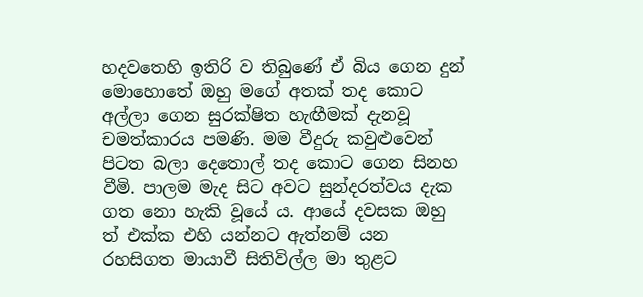හදවතෙහි ඉතිරි ව තිබුණේ ඒ බිය ගෙන දුන් මොහොතේ ඔහු මගේ අතක් තද කොට අල්ලා ගෙන සුරක්ෂිත හැඟීමක් දැනවූ චමත්කාරය පමණි. මම වීදුරු කවුළුවෙන් පිටත බලා දෙතොල් තද කොට ගෙන සිනහ වීමි. පාලම මැද සිට අවට සුන්දරත්වය දැක ගත නො හැකි වූයේ ය. ආයේ දවසක ඔහු ත් එක්ක එහි යන්නට ඇත්නම් යන රහසිගත මායාවී සිතිවිල්ල මා තුළට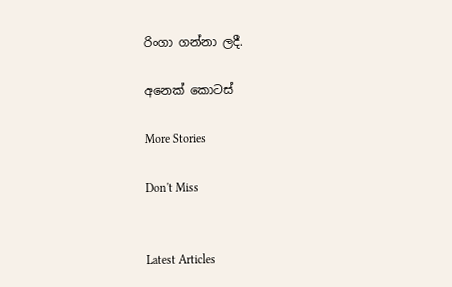රිංගා ගන්නා ලදී.

අනෙක් කොටස්

More Stories

Don't Miss


Latest Articles